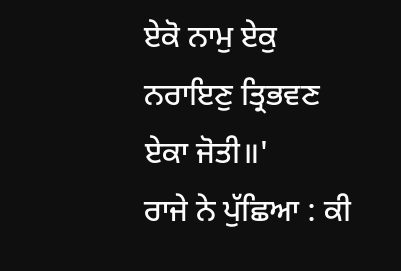ਏਕੋ ਨਾਮੁ ਏਕੁ ਨਰਾਇਣੁ ਤ੍ਰਿਭਵਣ ਏਕਾ ਜੋਤੀ॥'
ਰਾਜੇ ਨੇ ਪੁੱਛਿਆ : ਕੀ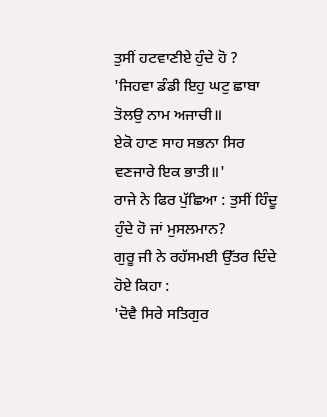ਤੁਸੀਂ ਹਟਵਾਣੀਏ ਹੁੰਦੇ ਹੋ ?
'ਜਿਹਵਾ ਡੰਡੀ ਇਹੁ ਘਟੁ ਛਾਬਾ ਤੋਲਉ ਨਾਮ ਅਜਾਚੀ॥
ਏਕੋ ਹਾਣ ਸਾਹ ਸਭਨਾ ਸਿਰ ਵਣਜਾਰੇ ਇਕ ਭਾਤੀ॥'
ਰਾਜੇ ਨੇ ਫਿਰ ਪੁੱਛਿਆ : ਤੁਸੀਂ ਹਿੰਦੂ ਹੁੰਦੇ ਹੋ ਜਾਂ ਮੁਸਲਮਾਨ?
ਗੁਰੂ ਜੀ ਨੇ ਰਹੱਸਮਈ ਉੱਤਰ ਦਿੰਦੇ ਹੋਏ ਕਿਹਾ :
'ਦੋਵੈ ਸਿਰੇ ਸਤਿਗੁਰ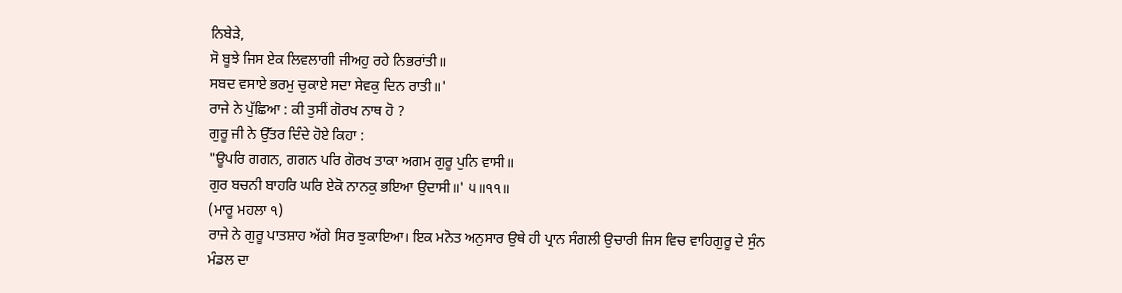ਨਿਬੇੜੇ,
ਸੋ ਬੂਝੇ ਜਿਸ ਏਕ ਲਿਵਲਾਗੀ ਜੀਅਹੁ ਰਹੇ ਨਿਭਰਾਂਤੀ॥
ਸਬਦ ਵਸਾਏ ਭਰਮੁ ਚੁਕਾਏ ਸਦਾ ਸੇਵਕੁ ਦਿਨ ਰਾਤੀ॥'
ਰਾਜੇ ਨੇ ਪੁੱਛਿਆ : ਕੀ ਤੁਸੀਂ ਗੋਰਖ ਨਾਥ ਹੋ ?
ਗੁਰੂ ਜੀ ਨੇ ਉੱਤਰ ਦਿੰਦੇ ਹੋਏ ਕਿਹਾ :
"ਊਪਰਿ ਗਗਨ, ਗਗਨ ਪਰਿ ਗੋਰਖ ਤਾਕਾ ਅਗਮ ਗੁਰੂ ਪੁਨਿ ਵਾਸੀ॥
ਗੁਰ ਬਚਨੀ ਬਾਹਰਿ ਘਰਿ ਏਕੋ ਨਾਨਕੁ ਭਇਆ ਉਦਾਸੀ॥' ੫॥੧੧॥
(ਮਾਰੂ ਮਹਲਾ ੧)
ਰਾਜੇ ਨੇ ਗੁਰੂ ਪਾਤਸ਼ਾਹ ਅੱਗੇ ਸਿਰ ਝੁਕਾਇਆ। ਇਕ ਮਨੋਤ ਅਨੁਸਾਰ ਉਥੇ ਹੀ ਪ੍ਰਾਨ ਸੰਗਲੀ ਉਚਾਰੀ ਜਿਸ ਵਿਚ ਵਾਹਿਗੁਰੂ ਦੇ ਸੁੰਨ ਮੰਡਲ ਦਾ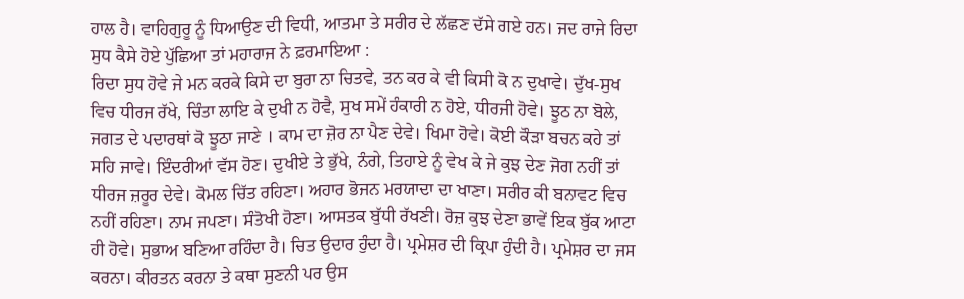ਹਾਲ ਹੈ। ਵਾਹਿਗੁਰੂ ਨੂੰ ਧਿਆਉਣ ਦੀ ਵਿਧੀ, ਆਤਮਾ ਤੇ ਸਰੀਰ ਦੇ ਲੱਛਣ ਦੱਸੇ ਗਏ ਹਨ। ਜਦ ਰਾਜੇ ਰਿਦਾ ਸੁਧ ਕੈਸੇ ਹੋਏ ਪੁੱਛਿਆ ਤਾਂ ਮਹਾਰਾਜ ਨੇ ਫ਼ਰਮਾਇਆ :
ਰਿਦਾ ਸੁਧ ਹੋਵੇ ਜੇ ਮਨ ਕਰਕੇ ਕਿਸੇ ਦਾ ਬੁਰਾ ਨਾ ਚਿਤਵੇ, ਤਨ ਕਰ ਕੇ ਵੀ ਕਿਸੀ ਕੋ ਨ ਦੁਖਾਵੇ। ਦੁੱਖ-ਸੁਖ ਵਿਚ ਧੀਰਜ ਰੱਖੇ, ਚਿੰਤਾ ਲਾਇ ਕੇ ਦੁਖੀ ਨ ਹੋਵੈ, ਸੁਖ ਸਮੇਂ ਹੰਕਾਰੀ ਨ ਹੋਏ, ਧੀਰਜੀ ਹੋਵੇ। ਝੂਠ ਨਾ ਬੋਲੇ, ਜਗਤ ਦੇ ਪਦਾਰਥਾਂ ਕੋ ਝੂਠਾ ਜਾਣੇ । ਕਾਮ ਦਾ ਜ਼ੋਰ ਨਾ ਪੈਣ ਦੇਵੇ। ਖਿਮਾ ਹੋਵੇ। ਕੋਈ ਕੌੜਾ ਬਚਨ ਕਹੇ ਤਾਂ ਸਹਿ ਜਾਵੇ। ਇੰਦਰੀਆਂ ਵੱਸ ਹੋਣ। ਦੁਖੀਏ ਤੇ ਭੁੱਖੇ, ਨੰਗੇ, ਤਿਹਾਏ ਨੂੰ ਵੇਖ ਕੇ ਜੇ ਕੁਝ ਦੇਣ ਜੋਗ ਨਹੀਂ ਤਾਂ ਧੀਰਜ ਜ਼ਰੂਰ ਦੇਵੇ। ਕੋਮਲ ਚਿੱਤ ਰਹਿਣਾ। ਅਹਾਰ ਭੋਜਨ ਮਰਯਾਦਾ ਦਾ ਖਾਣਾ। ਸਰੀਰ ਕੀ ਬਨਾਵਟ ਵਿਚ ਨਹੀਂ ਰਹਿਣਾ। ਨਾਮ ਜਪਣਾ। ਸੰਤੋਖੀ ਹੋਣਾ। ਆਸਤਕ ਬੁੱਧੀ ਰੱਖਣੀ। ਰੋਜ਼ ਕੁਝ ਦੇਣਾ ਭਾਵੇਂ ਇਕ ਬੁੱਕ ਆਟਾ ਹੀ ਹੋਵੇ। ਸੁਭਾਅ ਬਣਿਆ ਰਹਿੰਦਾ ਹੈ। ਚਿਤ ਉਦਾਰ ਹੁੰਦਾ ਹੈ। ਪ੍ਰਮੇਸ਼ਰ ਦੀ ਕ੍ਰਿਪਾ ਹੁੰਦੀ ਹੈ। ਪ੍ਰਮੇਸ਼ਰ ਦਾ ਜਸ ਕਰਨਾ। ਕੀਰਤਨ ਕਰਨਾ ਤੇ ਕਥਾ ਸੁਣਨੀ ਪਰ ਉਸ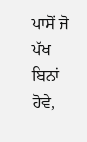ਪਾਸੋਂ ਜੋ ਪੱਖ ਬਿਨਾਂ ਹੋਵੇ,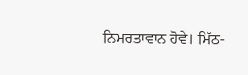ਨਿਮਰਤਾਵਾਨ ਹੋਵੇ। ਮਿੱਠ-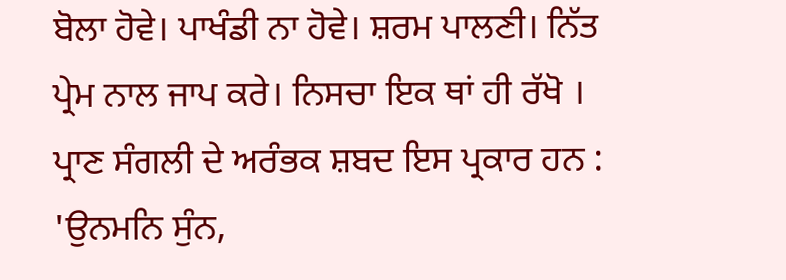ਬੋਲਾ ਹੋਵੇ। ਪਾਖੰਡੀ ਨਾ ਹੋਵੇ। ਸ਼ਰਮ ਪਾਲਣੀ। ਨਿੱਤ ਪ੍ਰੇਮ ਨਾਲ ਜਾਪ ਕਰੇ। ਨਿਸਚਾ ਇਕ ਥਾਂ ਹੀ ਰੱਖੋ । ਪ੍ਰਾਣ ਸੰਗਲੀ ਦੇ ਅਰੰਭਕ ਸ਼ਬਦ ਇਸ ਪ੍ਰਕਾਰ ਹਨ :
'ਉਨਮਨਿ ਸੁੰਨ,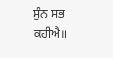ਸੁੰਨ ਸਭ ਕਹੀਐ॥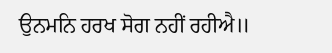ਉਨਮਨਿ ਹਰਖ ਸੋਗ ਨਹੀਂ ਰਹੀਐ॥